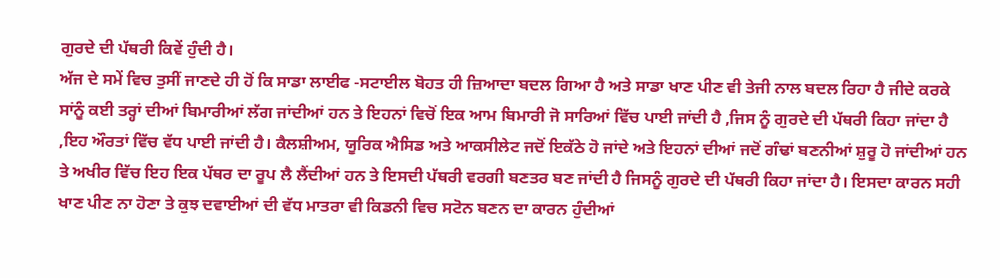ਗੁਰਦੇ ਦੀ ਪੱਥਰੀ ਕਿਵੇਂ ਹੁੰਦੀ ਹੈ।
ਅੱਜ ਦੇ ਸਮੇਂ ਵਿਚ ਤੁਸੀਂ ਜਾਣਦੇ ਹੀ ਹੋਂ ਕਿ ਸਾਡਾ ਲਾਈਫ -ਸਟਾਈਲ ਬੋਹਤ ਹੀ ਜ਼ਿਆਦਾ ਬਦਲ ਗਿਆ ਹੈ ਅਤੇ ਸਾਡਾ ਖਾਣ ਪੀਣ ਵੀ ਤੇਜੀ ਨਾਲ ਬਦਲ ਰਿਹਾ ਹੈ ਜੀਦੇ ਕਰਕੇ ਸਾਂਨੂੰ ਕਈ ਤਰ੍ਹਾਂ ਦੀਆਂ ਬਿਮਾਰੀਆਂ ਲੱਗ ਜਾਂਦੀਆਂ ਹਨ ਤੇ ਇਹਨਾਂ ਵਿਚੋਂ ਇਕ ਆਮ ਬਿਮਾਰੀ ਜੋ ਸਾਰਿਆਂ ਵਿੱਚ ਪਾਈ ਜਾਂਦੀ ਹੈ ,ਜਿਸ ਨੂੰ ਗੁਰਦੇ ਦੀ ਪੱਥਰੀ ਕਿਹਾ ਜਾਂਦਾ ਹੈ ,ਇਹ ਔਰਤਾਂ ਵਿੱਚ ਵੱਧ ਪਾਈ ਜਾਂਦੀ ਹੈ। ਕੈਲਸ਼ੀਅਮ, ਯੂਰਿਕ ਐਸਿਡ ਅਤੇ ਆਕਸੀਲੇਟ ਜਦੋਂ ਇਕੱਠੇ ਹੋ ਜਾਂਦੇ ਅਤੇ ਇਹਨਾਂ ਦੀਆਂ ਜਦੋਂ ਗੰਢਾਂ ਬਣਨੀਆਂ ਸ਼ੁਰੂ ਹੋ ਜਾਂਦੀਆਂ ਹਨ ਤੇ ਅਖੀਰ ਵਿੱਚ ਇਹ ਇਕ ਪੱਥਰ ਦਾ ਰੂਪ ਲੈ ਲੈਂਦੀਆਂ ਹਨ ਤੇ ਇਸਦੀ ਪੱਥਰੀ ਵਰਗੀ ਬਣਤਰ ਬਣ ਜਾਂਦੀ ਹੈ ਜਿਸਨੂੰ ਗੁਰਦੇ ਦੀ ਪੱਥਰੀ ਕਿਹਾ ਜਾਂਦਾ ਹੈ। ਇਸਦਾ ਕਾਰਨ ਸਹੀ ਖਾਣ ਪੀਣ ਨਾ ਹੋਣਾ ਤੇ ਕੁਝ ਦਵਾਈਆਂ ਦੀ ਵੱਧ ਮਾਤਰਾ ਵੀ ਕਿਡਨੀ ਵਿਚ ਸਟੋਨ ਬਣਨ ਦਾ ਕਾਰਨ ਹੁੰਦੀਆਂ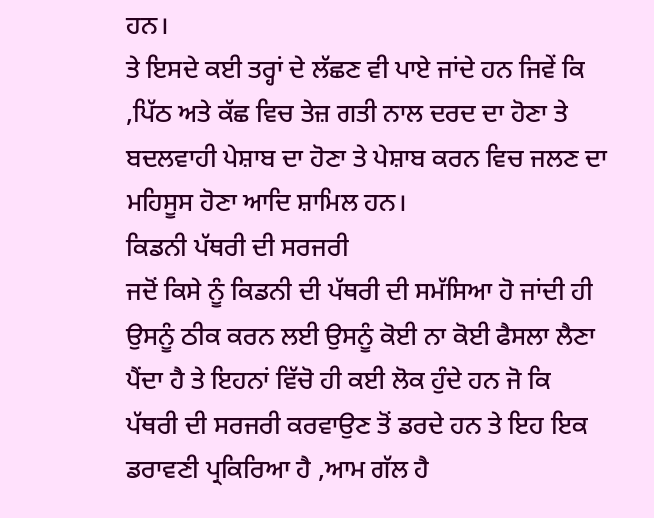ਹਨ।
ਤੇ ਇਸਦੇ ਕਈ ਤਰ੍ਹਾਂ ਦੇ ਲੱਛਣ ਵੀ ਪਾਏ ਜਾਂਦੇ ਹਨ ਜਿਵੇਂ ਕਿ ,ਪਿੱਠ ਅਤੇ ਕੱਛ ਵਿਚ ਤੇਜ਼ ਗਤੀ ਨਾਲ ਦਰਦ ਦਾ ਹੋਣਾ ਤੇ ਬਦਲਵਾਹੀ ਪੇਸ਼ਾਬ ਦਾ ਹੋਣਾ ਤੇ ਪੇਸ਼ਾਬ ਕਰਨ ਵਿਚ ਜਲਣ ਦਾ ਮਹਿਸੂਸ ਹੋਣਾ ਆਦਿ ਸ਼ਾਮਿਲ ਹਨ।
ਕਿਡਨੀ ਪੱਥਰੀ ਦੀ ਸਰਜਰੀ
ਜਦੋਂ ਕਿਸੇ ਨੂੰ ਕਿਡਨੀ ਦੀ ਪੱਥਰੀ ਦੀ ਸਮੱਸਿਆ ਹੋ ਜਾਂਦੀ ਹੀ ਉਸਨੂੰ ਠੀਕ ਕਰਨ ਲਈ ਉਸਨੂੰ ਕੋਈ ਨਾ ਕੋਈ ਫੈਸਲਾ ਲੈਣਾ ਪੈਂਦਾ ਹੈ ਤੇ ਇਹਨਾਂ ਵਿੱਚੋ ਹੀ ਕਈ ਲੋਕ ਹੁੰਦੇ ਹਨ ਜੋ ਕਿ ਪੱਥਰੀ ਦੀ ਸਰਜਰੀ ਕਰਵਾਉਣ ਤੋਂ ਡਰਦੇ ਹਨ ਤੇ ਇਹ ਇਕ ਡਰਾਵਣੀ ਪ੍ਰਕਿਰਿਆ ਹੈ ,ਆਮ ਗੱਲ ਹੈ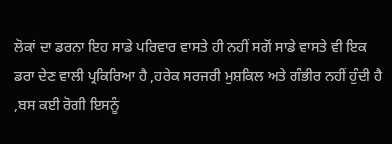ਲੋਕਾਂ ਦਾ ਡਰਨਾ ਇਹ ਸਾਡੇ ਪਰਿਵਾਰ ਵਾਸਤੇ ਹੀ ਨਹੀਂ ਸਗੋਂ ਸਾਡੇ ਵਾਸਤੇ ਵੀ ਇਕ ਡਰਾ ਦੇਣ ਵਾਲੀ ਪ੍ਰਕਿਰਿਆ ਹੈ ,ਹਰੇਕ ਸਰਜਰੀ ਮੁਸ਼ਕਿਲ ਅਤੇ ਗੰਭੀਰ ਨਹੀਂ ਹੁੰਦੀ ਹੈ ,ਬਸ ਕਈ ਰੋਗੀ ਇਸਨੂੰ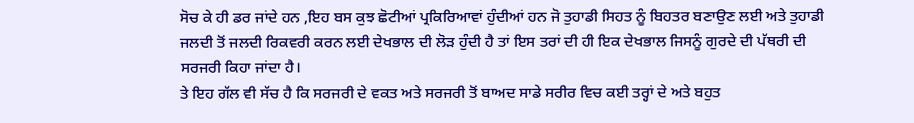ਸੋਚ ਕੇ ਹੀ ਡਰ ਜਾਂਦੇ ਹਨ ,ਇਹ ਬਸ ਕੁਝ ਛੋਟੀਆਂ ਪ੍ਰਕਿਰਿਆਵਾਂ ਹੁੰਦੀਆਂ ਹਨ ਜੋ ਤੁਹਾਡੀ ਸਿਹਤ ਨੂੰ ਬਿਹਤਰ ਬਣਾਉਣ ਲਈ ਅਤੇ ਤੁਹਾਡੀ ਜਲਦੀ ਤੋਂ ਜਲਦੀ ਰਿਕਵਰੀ ਕਰਨ ਲਈ ਦੇਖਭਾਲ ਦੀ ਲੋੜ ਹੁੰਦੀ ਹੈ ਤਾਂ ਇਸ ਤਰਾਂ ਦੀ ਹੀ ਇਕ ਦੇਖਭਾਲ ਜਿਸਨੂੰ ਗੁਰਦੇ ਦੀ ਪੱਥਰੀ ਦੀ ਸਰਜਰੀ ਕਿਹਾ ਜਾਂਦਾ ਹੈ।
ਤੇ ਇਹ ਗੱਲ ਵੀ ਸੱਚ ਹੈ ਕਿ ਸਰਜਰੀ ਦੇ ਵਕਤ ਅਤੇ ਸਰਜਰੀ ਤੋਂ ਬਾਅਦ ਸਾਡੇ ਸਰੀਰ ਵਿਚ ਕਈ ਤਰ੍ਹਾਂ ਦੇ ਅਤੇ ਬਹੁਤ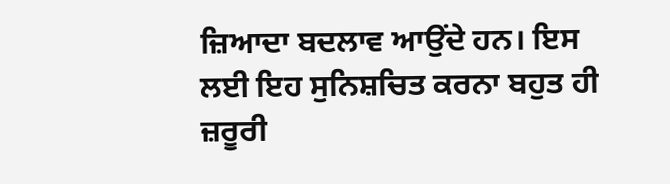ਜ਼ਿਆਦਾ ਬਦਲਾਵ ਆਉਂਦੇ ਹਨ। ਇਸ ਲਈ ਇਹ ਸੁਨਿਸ਼ਚਿਤ ਕਰਨਾ ਬਹੁਤ ਹੀ ਜ਼ਰੂਰੀ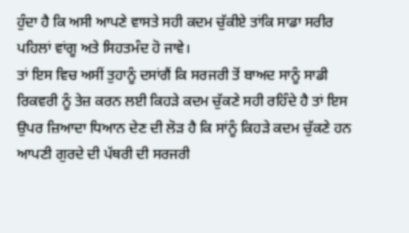ਹੁੰਦਾ ਹੈ ਕਿ ਅਸੀ ਆਪਣੇ ਵਾਸਤੇ ਸਹੀ ਕਦਮ ਚੁੱਕੀਏ ਤਾਂਕਿ ਸਾਡਾ ਸਰੀਰ ਪਹਿਲਾਂ ਵਾਂਗੂ ਅਤੇ ਸਿਹਤਮੰਦ ਹੋ ਜਾਵੇ।
ਤਾਂ ਇਸ ਵਿਚ ਅਸੀਂ ਤੁਹਾਨੂੰ ਦਸਾਂਗੈਂ ਕਿ ਸਰਜਰੀ ਤੋਂ ਬਾਅਦ ਸਾਨੂੰ ਸਾਡੀ ਰਿਕਵਰੀ ਨੂੰ ਤੇਜ਼ ਕਰਨ ਲਈ ਕਿਹੜੇ ਕਦਮ ਚੁੱਕਣੇ ਸਹੀ ਰਹਿੰਦੇ ਹੈ ਤਾਂ ਇਸ ਉਪਰ ਜ਼ਿਆਦਾ ਧਿਆਨ ਦੇਣ ਦੀ ਲੋੜ ਹੈ ਕਿ ਸਾਂਨੂੰ ਕਿਹੜੇ ਕਦਮ ਚੁੱਕਣੇ ਹਨ ਆਪਣੀ ਗੁਰਦੇ ਦੀ ਪੱਥਰੀ ਦੀ ਸਰਜਰੀ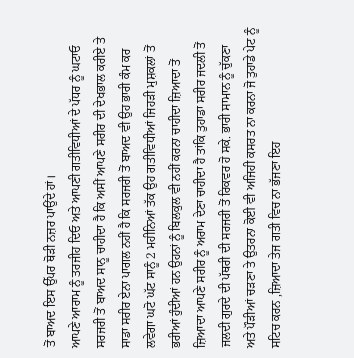ਤੋਂ ਬਾਅਦ ਇਸ ਉੱਪਰ ਥੋੜੀ ਨਜ਼ਰ ਪਾਉਂਦੇ ਹਾਂ।
ਆਪਣੇ ਆਰਾਮ ਨੂੰ ਤਰਜੀਹ ਦਿਓ ਅਤੇ ਆਪਣੀ ਗਤੀਵਿਧੀਆਂ ਦੇ ਪੱਧਰ ਨੂੰ ਘਟਾਓ
ਸਰਜਰੀ ਤੋਂ ਬਾਅਦ ਸਾਨੂ ਚਾਹੀਦਾ ਹੈ ਕਿ ਅਸੀਂ ਆਪਣੇ ਸਰੀਰ ਦੀ ਦੇਖਭਾਲ ਕਰੀਏ ਤੇ ਸਾਡਾ ਸਰੀਰ ਏਨਾ ਪਾਗਲ ਨਹੀਂ ਹੈ ਕਿ ਸਰਜਰੀ ਤੋਂ ਬਾਅਦ ਵੀ ਉਹ ਭਾਰੀ ਕੰਮ ਕਰ ਲਵੇਗਾ ਘਟੋ ਘੱਟ ਸਾਨੂੰ 2 ਮਹੀਨਿਆਂ ਤੱਕ ਉਹ ਗਤੀਵਿਧੀਆਂ ਜਿਹੜੀ ਮੁਸ਼ਕਲਾਂ ਤੋਂ ਭਰੀਆਂ ਹੁੰਦੀਆਂ ਹਨ ਉਹਨਾਂ ਨੂੰ ਬਿਲਕੁਲ ਵੀ ਨਹੀਂ ਕਰਨਾ ਚਾਹੀਦਾ ਜ਼ਿਆਦਾ ਤੋਂ ਜ਼ਿਆਦਾ ਆਪਣੇ ਸਰੀਰ ਨੂੰ ਅਰਾਮ ਦੇਣਾ ਚਾਹੀਦਾ ਹੈ ਤਾਂਕਿ ਤੁਹਾਡਾ ਸਰੀਰ ਜਦਲੀ ਤੋਂ ਜਲਦੀ ਗੁਰਦੇ ਦੀ ਪੱਥਰੀ ਦੀ ਸਰਜਰੀ ਤੋਂ ਰਿਕਵਰ ਹੋ ਸਕੇ. ਭਾਰੀ ਸਾਮਾਨ ਨੂੰ ਚੁੱਕਣਾ ਅਤੇ ਪੌੜੀਆਂ ਚੜਣਾ ਤੇ ਉਤਰਨਾ ਕੋਈ ਵੀ ਅਜਿਹੀ ਕਸਰਤ ਨਾ ਕਰਨਾ ਜੋ ਤੁਹਾਡੇ ਪੇਟ ਨੂੰ ਸਟਿਚ ਕਰਨ ,ਜ਼ਿਆਦਾ ਤੇਜ ਗਤੀ ਵਿਚ ਨਾ ਭੱਜਣਾ ਇਹ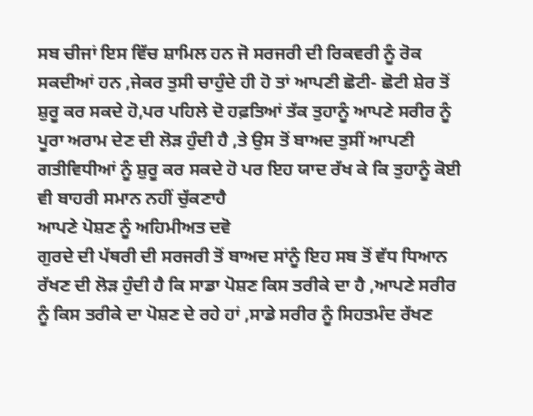ਸਬ ਚੀਜਾਂ ਇਸ ਵਿੱਚ ਸ਼ਾਮਿਲ ਹਨ ਜੋ ਸਰਜਰੀ ਦੀ ਰਿਕਵਰੀ ਨੂੰ ਰੋਕ ਸਕਦੀਆਂ ਹਨ ,ਜੇਕਰ ਤੁਸੀ ਚਾਹੁੰਦੇ ਹੀ ਹੋ ਤਾਂ ਆਪਣੀ ਛੋਟੀ- ਛੋਟੀ ਸ਼ੇਰ ਤੋਂ ਸ਼ੁਰੂ ਕਰ ਸਕਦੇ ਹੋ,ਪਰ ਪਹਿਲੇ ਦੋ ਹਫ਼ਤਿਆਂ ਤੱਕ ਤੁਹਾਨੂੰ ਆਪਣੇ ਸਰੀਰ ਨੂੰ ਪੂਰਾ ਅਰਾਮ ਦੇਣ ਦੀ ਲੋੜ ਹੁੰਦੀ ਹੈ ,ਤੇ ਉਸ ਤੋਂ ਬਾਅਦ ਤੁਸੀਂ ਆਪਣੀ ਗਤੀਵਿਧੀਆਂ ਨੂੰ ਸ਼ੁਰੂ ਕਰ ਸਕਦੇ ਹੋ ਪਰ ਇਹ ਯਾਦ ਰੱਖ ਕੇ ਕਿ ਤੁਹਾਨੂੰ ਕੋਈ ਵੀ ਬਾਹਰੀ ਸਮਾਨ ਨਹੀਂ ਚੁੱਕਣਾਹੈ
ਆਪਣੇ ਪੋਸ਼ਣ ਨੂੰ ਅਹਿਮੀਅਤ ਦਵੋ
ਗੁਰਦੇ ਦੀ ਪੱਥਰੀ ਦੀ ਸਰਜਰੀ ਤੋਂ ਬਾਅਦ ਸਾਂਨੂੰ ਇਹ ਸਬ ਤੋਂ ਵੱਧ ਧਿਆਨ ਰੱਖਣ ਦੀ ਲੋੜ ਹੁੰਦੀ ਹੈ ਕਿ ਸਾਡਾ ਪੋਸ਼ਣ ਕਿਸ ਤਰੀਕੇ ਦਾ ਹੈ ,ਆਪਣੇ ਸਰੀਰ ਨੂੰ ਕਿਸ ਤਰੀਕੇ ਦਾ ਪੋਸ਼ਣ ਦੇ ਰਹੇ ਹਾਂ ,ਸਾਡੇ ਸਰੀਰ ਨੂੰ ਸਿਹਤਮੰਦ ਰੱਖਣ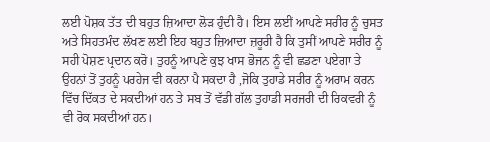ਲਈ ਪੋਸ਼ਕ ਤੱਤ ਦੀ ਬਹੁਤ ਜ਼ਿਆਦਾ ਲੋੜ ਹੁੰਦੀ ਹੈ। ਇਸ ਲਈਂ ਆਪਣੇ ਸਰੀਰ ਨੂੰ ਚੁਸਤ ਅਤੇ ਸਿਹਤਮੰਦ ਲੱਖਣ ਲਈ ਇਹ ਬਹੁਤ ਜ਼ਿਆਦਾ ਜ਼ਰੂਰੀ ਹੈ ਕਿ ਤੁਸੀਂ ਆਪਣੇ ਸਰੀਰ ਨੂੰ ਸਹੀ ਪੋਸ਼ਣ ਪ੍ਰਦਾਨ ਕਰੋ। ਤੁਹਨੂੰ ਆਪਣੇ ਕੁਝ ਖਾਸ ਭੋਜਨ ਨੂੰ ਵੀ ਛਡਣਾ ਪਏਗਾ ਤੇ ਉਹਨਾਂ ਤੋਂ ਤੁਹਨੂੰ ਪਰਹੇਜ ਵੀ ਕਰਨਾ ਪੈ ਸਕਦਾ ਹੈ ,ਜੋਕਿ ਤੁਹਾਡੇ ਸਰੀਰ ਨੂੰ ਅਰਾਮ ਕਰਨ ਵਿੱਚ ਦਿੱਕਤ ਦੇ ਸਕਦੀਆਂ ਹਨ ਤੇ ਸਬ ਤੋਂ ਵੱਡੀ ਗੱਲ ਤੁਹਾਡੀ ਸਰਜਰੀ ਦੀ ਰਿਕਵਰੀ ਨੂੰ ਵੀ ਰੋਕ ਸਕਦੀਆਂ ਹਨ।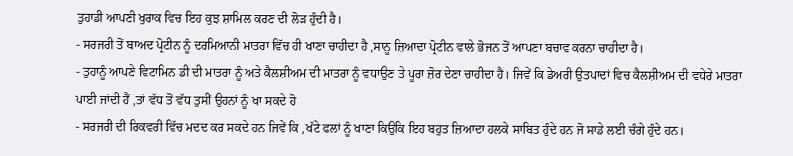ਤੁਹਾਡੀ ਆਪਣੀ ਖੁਰਾਕ ਵਿਚ ਇਹ ਕੁਝ ਸ਼ਾਮਿਲ ਕਰਣ ਦੀ ਲੋੜ ਹੁੰਦੀ ਹੈ।
- ਸਰਜਰੀ ਤੋਂ ਬਾਅਦ ਪ੍ਰੋਟੀਨ ਨੂੰ ਦਰਮਿਆਨੀ ਮਾਤਰਾ ਵਿੱਚ ਹੀ ਖਾਣਾ ਚਾਹੀਦਾ ਹੈ ,ਸਾਨੂ ਜ਼ਿਆਦਾ ਪ੍ਰੋਟੀਨ ਵਾਲੇ ਭੋਜਨ ਤੋਂ ਆਪਣਾ ਬਚਾਵ ਕਰਨਾ ਚਾਹੀਦਾ ਹੈ।
- ਤੁਹਾਨੂੰ ਆਪਣੇ ਵਿਟਾਮਿਨ ਡੀ ਦੀ ਮਾਤਰਾ ਨੂੰ ਅਤੇ ਕੈਲਸ਼ੀਅਮ ਦੀ ਮਾਤਰਾ ਨੂੰ ਵਧਾਉਣ ਤੇ ਪੂਰਾ ਜ਼ੋਰ ਦੇਣਾ ਚਾਹੀਦਾ ਹੈ। ਜਿਵੇਂ ਕਿ ਡੇਅਰੀ ਉਤਪਾਦਾਂ ਵਿਚ ਕੈਲਸ਼ੀਅਮ ਦੀ ਵਧੇਰੇ ਮਾਤਰਾ ਪਾਈ ਜਾਂਦੀ ਹੈਂ ,ਤਾਂ ਵੱਧ ਤੋਂ ਵੱਧ ਤੁਸੀਂ ਉਹਨਾਂ ਨੂੰ ਖਾ ਸਕਦੇ ਹੋ
- ਸਰਜਰੀ ਦੀ ਰਿਕਵਰੀ ਵਿੱਚ ਮਦਦ ਕਰ ਸਕਦੇ ਹਨ ਜਿਵੇਂ ਕਿ ,ਖੱਟੇ ਫਲਾਂ ਨੂੰ ਖਾਣਾ ਕਿਉਕਿ ਇਹ ਬਹੁਤ ਜ਼ਿਆਦਾ ਹਲਕੇ ਸਾਬਿਤ ਹੁੰਦੇ ਹਨ ਜੋ ਸਾਡੇ ਲਈ ਚੰਗੇ ਹੁੰਦੇ ਹਨ।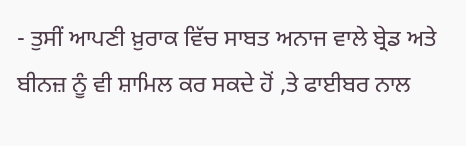- ਤੁਸੀਂ ਆਪਣੀ ਖ਼ੁਰਾਕ ਵਿੱਚ ਸਾਬਤ ਅਨਾਜ ਵਾਲੇ ਬ੍ਰੇਡ ਅਤੇ ਬੀਨਜ਼ ਨੂੰ ਵੀ ਸ਼ਾਮਿਲ ਕਰ ਸਕਦੇ ਹੋਂ ,ਤੇ ਫਾਈਬਰ ਨਾਲ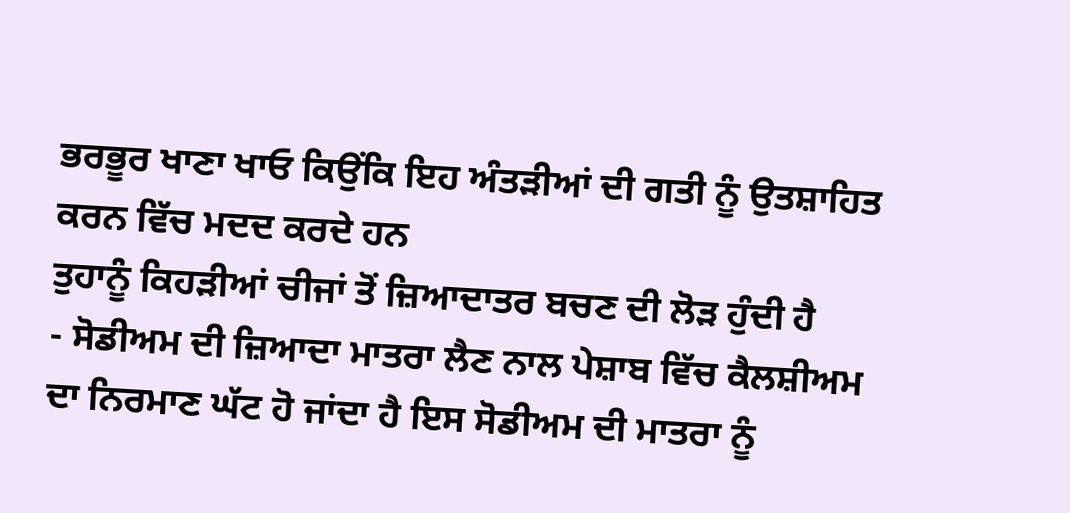ਭਰਭੂਰ ਖਾਣਾ ਖਾਓ ਕਿਉਂਕਿ ਇਹ ਅੰਤੜੀਆਂ ਦੀ ਗਤੀ ਨੂੰ ਉਤਸ਼ਾਹਿਤ ਕਰਨ ਵਿੱਚ ਮਦਦ ਕਰਦੇ ਹਨ
ਤੁਹਾਨੂੰ ਕਿਹੜੀਆਂ ਚੀਜਾਂ ਤੋਂ ਜ਼ਿਆਦਾਤਰ ਬਚਣ ਦੀ ਲੋੜ ਹੁੰਦੀ ਹੈ
- ਸੋਡੀਅਮ ਦੀ ਜ਼ਿਆਦਾ ਮਾਤਰਾ ਲੈਣ ਨਾਲ ਪੇਸ਼ਾਬ ਵਿੱਚ ਕੈਲਸ਼ੀਅਮ ਦਾ ਨਿਰਮਾਣ ਘੱਟ ਹੋ ਜਾਂਦਾ ਹੈ ਇਸ ਸੋਡੀਅਮ ਦੀ ਮਾਤਰਾ ਨੂੰ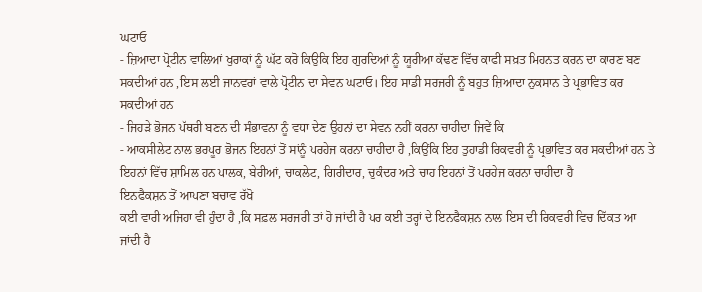ਘਟਾਓ
- ਜ਼ਿਆਦਾ ਪ੍ਰੋਟੀਨ ਵਾਲਿਆਂ ਖੁਰਾਕਾਂ ਨੂੰ ਘੱਟ ਕਰੋ ਕਿਉਕਿ ਇਹ ਗੁਰਦਿਆਂ ਨੂੰ ਯੂਰੀਆ ਕੱਢਣ ਵਿੱਚ ਕਾਫੀ ਸਖ਼ਤ ਮਿਹਨਤ ਕਰਨ ਦਾ ਕਾਰਣ ਬਣ ਸਕਦੀਆਂ ਹਨ ,ਇਸ ਲਈ ਜਾਨਵਰਾਂ ਵਾਲੇ ਪ੍ਰੋਟੀਨ ਦਾ ਸੇਵਨ ਘਟਾਓ। ਇਹ ਸਾਡੀ ਸਰਜਰੀ ਨੂੰ ਬਹੁਤ ਜ਼ਿਆਦਾ ਨੁਕਸਾਨ ਤੇ ਪ੍ਰਭਾਵਿਤ ਕਰ ਸਕਦੀਆਂ ਹਨ
- ਜਿਹੜੇ ਭੋਜਨ ਪੱਥਰੀ ਬਣਨ ਦੀ ਸੰਭਾਵਨਾ ਨੂੰ ਵਧਾ ਦੇਣ ਉਹਨਾਂ ਦਾ ਸੇਵਨ ਨਹੀਂ ਕਰਨਾ ਚਾਹੀਦਾ ਜਿਵੇਂ ਕਿ
- ਆਕਸੀਲੇਟ ਨਾਲ ਭਰਪੂਰ ਭੋਜਨ ਇਹਨਾਂ ਤੋਂ ਸਾਂਨੂੰ ਪਰਹੇਜ ਕਰਨਾ ਚਾਹੀਦਾ ਹੈ ,ਕਿਉਂਕਿ ਇਹ ਤੁਹਾਡੀ ਰਿਕਵਰੀ ਨੂੰ ਪ੍ਰਭਾਵਿਤ ਕਰ ਸਕਦੀਆਂ ਹਨ ਤੇ ਇਹਨਾਂ ਵਿੱਚ ਸ਼ਾਮਿਲ ਹਨ ਪਾਲਕ, ਬੇਰੀਆਂ, ਚਾਕਲੇਟ, ਗਿਰੀਦਾਰ, ਚੁਕੰਦਰ ਅਤੇ ਚਾਹ ਇਹਨਾਂ ਤੋਂ ਪਰਹੇਜ ਕਰਨਾ ਚਾਹੀਦਾ ਹੈ
ਇਨਫੈਕਸ਼ਨ ਤੋਂ ਆਪਣਾ ਬਚਾਵ ਰੱਖੋ
ਕਈ ਵਾਰੀ ਅਜਿਹਾ ਵੀ ਹੁੰਦਾ ਹੈ ,ਕਿ ਸਫ਼ਲ ਸਰਜਰੀ ਤਾਂ ਹੋ ਜਾਂਦੀ ਹੈ ਪਰ ਕਈ ਤਰ੍ਹਾਂ ਦੇ ਇਨਫੈਕਸ਼ਨ ਨਾਲ ਇਸ ਦੀ ਰਿਕਵਰੀ ਵਿਚ ਦਿੱਕਤ ਆ ਜਾਂਦੀ ਹੈ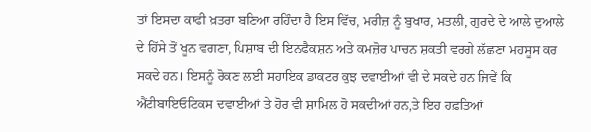ਤਾਂ ਇਸਦਾ ਕਾਫੀ ਖ਼ਤਰਾ ਬਣਿਆ ਰਹਿੰਦਾ ਹੈ ਇਸ ਵਿੱਚ, ਮਰੀਜ਼ ਨੂੰ ਬੁਖਾਰ, ਮਤਲੀ, ਗੁਰਦੇ ਦੇ ਆਲੇ ਦੁਆਲੇ ਦੇ ਹਿੱਸੇ ਤੋਂ ਖੂਨ ਵਗਣਾ, ਪਿਸ਼ਾਬ ਦੀ ਇਨਫੈਕਸ਼ਨ ਅਤੇ ਕਮਜ਼ੋਰ ਪਾਚਨ ਸ਼ਕਤੀ ਵਰਗੇ ਲੱਛਣਾ ਮਹਸੂਸ ਕਰ ਸਕਦੇ ਹਨ। ਇਸਨੂੰ ਰੋਕਣ ਲਈ ਸਹਾਇਕ ਡਾਕਟਰ ਕੁਝ ਦਵਾਈਆਂ ਵੀ ਦੇ ਸਕਦੇ ਹਨ ਜਿਵੇਂ ਕਿ ਐਂਟੀਬਾਇਓਟਿਕਸ ਦਵਾਈਆਂ ਤੇ ਹੋਰ ਵੀ ਸ਼ਾਮਿਲ ਹੋ ਸਕਦੀਆਂ ਹਨ,ਤੇ ਇਹ ਹਫ਼ਤਿਆਂ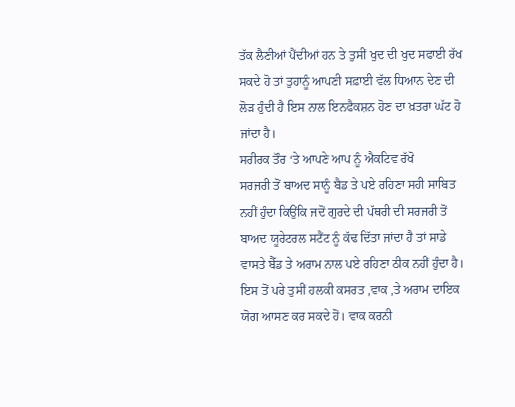ਤੱਕ ਲੈਣੀਆਂ ਪੈਂਦੀਆਂ ਹਨ ਤੇ ਤੁਸੀਂ ਖੁਦ ਦੀ ਖੁਦ ਸਫਾਈ ਰੱਖ ਸਕਦੇ ਹੋ ਤਾਂ ਤੁਹਾਨੂੰ ਆਪਣੀ ਸਫ਼ਾਈ ਵੱਲ ਧਿਆਨ ਦੇਣ ਦੀ ਲੋੜ ਹੁੰਦੀ ਹੈ ਇਸ ਨਾਲ ਇਨਫੈਕਸ਼ਨ ਹੋਣ ਦਾ ਖ਼ਤਰਾ ਘੱਟ ਹੋ ਜਾਂਦਾ ਹੈ।
ਸਰੀਰਕ ਤੌਰ ‘ਤੇ ਆਪਣੇ ਆਪ ਨੂੰ ਐਕਟਿਵ ਰੱਖੋ
ਸਰਜਰੀ ਤੋਂ ਬਾਅਦ ਸਾਨੂੰ ਬੈਡ ਤੇ ਪਏ ਰਹਿਣਾ ਸਹੀ ਸਾਬਿਤ ਨਹੀਂ ਹੁੰਦਾ ਕਿਉਂਕਿ ਜਦੋਂ ਗੁਰਦੇ ਦੀ ਪੱਥਰੀ ਦੀ ਸਰਜਰੀ ਤੋਂ ਬਾਅਦ ਯੂਰੇਟਰਲ ਸਟੈਂਟ ਨੂੰ ਕੱਢ ਦਿੱਤਾ ਜਾਂਦਾ ਹੈ ਤਾਂ ਸਾਡੇ ਵਾਸਤੇ ਬੈੱਡ ਤੇ ਅਰਾਮ ਨਾਲ ਪਏ ਰਹਿਣਾ ਠੀਕ ਨਹੀਂ ਹੁੰਦਾ ਹੈ। ਇਸ ਤੋਂ ਪਰੇ ਤੁਸੀਂ ਹਲਕੀ ਕਸਰਤ ,ਵਾਕ ,ਤੇ ਅਰਾਮ ਦਾਇਕ ਯੋਗ ਆਸਣ ਕਰ ਸਕਦੇ ਹੋਂ। ਵਾਕ ਕਰਨੀ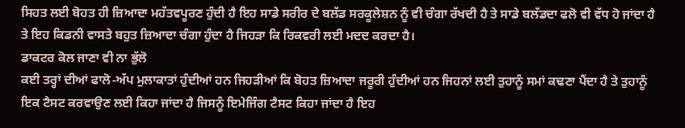ਸਿਹਤ ਲਈ ਬੋਹਤ ਹੀ ਜ਼ਿਆਦਾ ਮਹੱਤਵਪੂਰਣ ਹੁੰਦੀ ਹੈ ਇਹ ਸਾਡੇ ਸਰੀਰ ਦੇ ਬਲੱਡ ਸਰਕੂਲੇਸ਼ਨ ਨੂੰ ਵੀ ਚੰਗਾ ਰੱਖਦੀ ਹੈ ਤੇ ਸਾਡੇ ਬਲੱਡਦਾ ਫਲੋ ਵੀ ਵੱਧ ਹੋ ਜਾਂਦਾ ਹੈ ਤੇ ਇਹ ਕਿਡਨੀ ਵਾਸਤੇ ਬਹੁਤ ਜ਼ਿਆਦਾ ਚੰਗਾ ਹੁੰਦਾ ਹੈ ਜਿਹੜਾ ਕਿ ਰਿਕਵਰੀ ਲਈ ਮਦਦ ਕਰਦਾ ਹੈ।
ਡਾਕਟਰ ਕੋਲ ਜਾਣਾ ਵੀ ਨਾ ਭੁੱਲੋ
ਕਈ ਤਰ੍ਹਾਂ ਦੀਆਂ ਫਾਲੋ-ਅੱਪ ਮੁਲਾਕਾਤਾਂ ਹੁੰਦੀਆਂ ਹਨ ਜਿਹੜੀਆਂ ਕਿ ਬੋਹਤ ਜ਼ਿਆਦਾ ਜਰੂਰੀ ਹੁੰਦੀਆਂ ਹਨ ਜਿਹਨਾਂ ਲਈ ਤੁਹਾਨੂੰ ਸਮਾਂ ਕਢਣਾ ਪੈਂਦਾ ਹੈ ਤੇ ਤੁਹਾਨੂੰ ਇਕ ਟੈਸਟ ਕਰਵਾਉਣ ਲਈ ਕਿਹਾ ਜਾਂਦਾ ਹੈ ਜਿਸਨੂੰ ਇਮੇਜਿੰਗ ਟੈਸਟ ਕਿਹਾ ਜਾਂਦਾ ਹੈ ਇਹ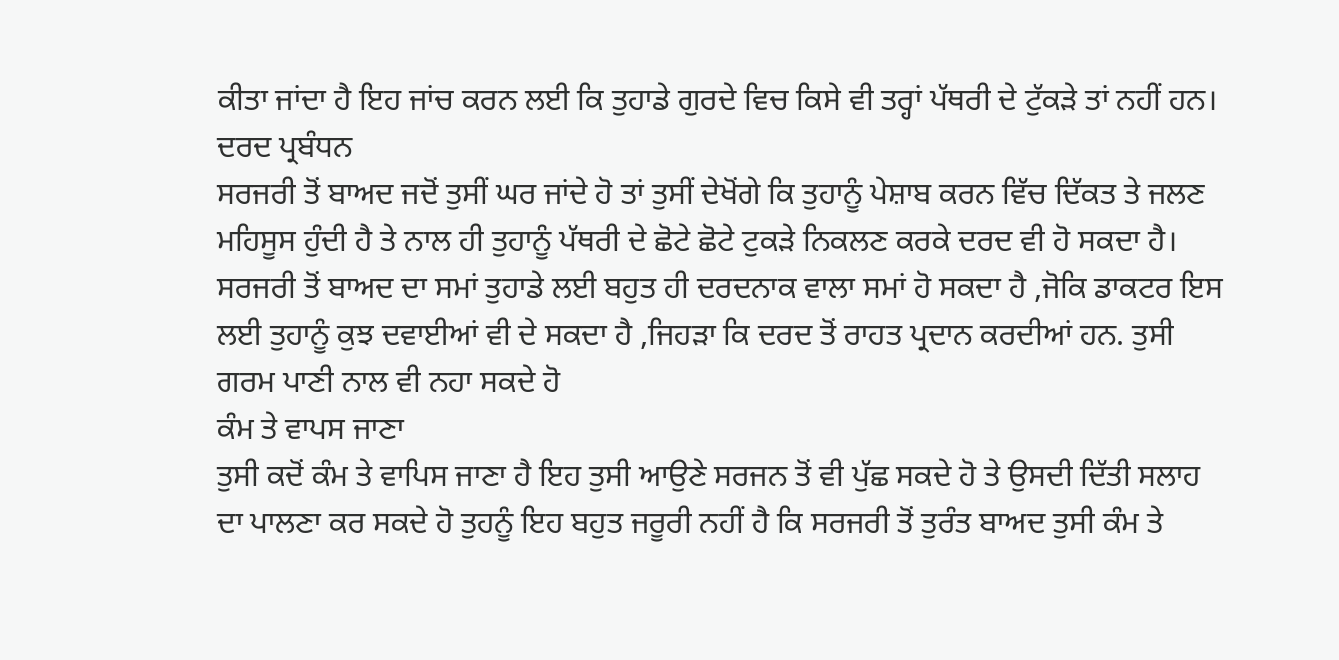ਕੀਤਾ ਜਾਂਦਾ ਹੈ ਇਹ ਜਾਂਚ ਕਰਨ ਲਈ ਕਿ ਤੁਹਾਡੇ ਗੁਰਦੇ ਵਿਚ ਕਿਸੇ ਵੀ ਤਰ੍ਹਾਂ ਪੱਥਰੀ ਦੇ ਟੁੱਕੜੇ ਤਾਂ ਨਹੀਂ ਹਨ।
ਦਰਦ ਪ੍ਰਬੰਧਨ
ਸਰਜਰੀ ਤੋਂ ਬਾਅਦ ਜਦੋਂ ਤੁਸੀਂ ਘਰ ਜਾਂਦੇ ਹੋ ਤਾਂ ਤੁਸੀਂ ਦੇਖੋਂਗੇ ਕਿ ਤੁਹਾਨੂੰ ਪੇਸ਼ਾਬ ਕਰਨ ਵਿੱਚ ਦਿੱਕਤ ਤੇ ਜਲਣ ਮਹਿਸੂਸ ਹੁੰਦੀ ਹੈ ਤੇ ਨਾਲ ਹੀ ਤੁਹਾਨੂੰ ਪੱਥਰੀ ਦੇ ਛੋਟੇ ਛੋਟੇ ਟੁਕੜੇ ਨਿਕਲਣ ਕਰਕੇ ਦਰਦ ਵੀ ਹੋ ਸਕਦਾ ਹੈ। ਸਰਜਰੀ ਤੋਂ ਬਾਅਦ ਦਾ ਸਮਾਂ ਤੁਹਾਡੇ ਲਈ ਬਹੁਤ ਹੀ ਦਰਦਨਾਕ ਵਾਲਾ ਸਮਾਂ ਹੋ ਸਕਦਾ ਹੈ ,ਜੋਕਿ ਡਾਕਟਰ ਇਸ ਲਈ ਤੁਹਾਨੂੰ ਕੁਝ ਦਵਾਈਆਂ ਵੀ ਦੇ ਸਕਦਾ ਹੈ ,ਜਿਹੜਾ ਕਿ ਦਰਦ ਤੋਂ ਰਾਹਤ ਪ੍ਰਦਾਨ ਕਰਦੀਆਂ ਹਨ. ਤੁਸੀ ਗਰਮ ਪਾਣੀ ਨਾਲ ਵੀ ਨਹਾ ਸਕਦੇ ਹੋ
ਕੰਮ ਤੇ ਵਾਪਸ ਜਾਣਾ
ਤੁਸੀ ਕਦੋਂ ਕੰਮ ਤੇ ਵਾਪਿਸ ਜਾਣਾ ਹੈ ਇਹ ਤੁਸੀ ਆਉਣੇ ਸਰਜਨ ਤੋਂ ਵੀ ਪੁੱਛ ਸਕਦੇ ਹੋ ਤੇ ਉਸਦੀ ਦਿੱਤੀ ਸਲਾਹ ਦਾ ਪਾਲਣਾ ਕਰ ਸਕਦੇ ਹੋ ਤੁਹਨੂੰ ਇਹ ਬਹੁਤ ਜਰੂਰੀ ਨਹੀਂ ਹੈ ਕਿ ਸਰਜਰੀ ਤੋਂ ਤੁਰੰਤ ਬਾਅਦ ਤੁਸੀ ਕੰਮ ਤੇ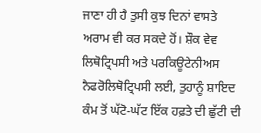ਜਾਣਾ ਹੀ ਹੈ ਤੁਸੀ ਕੁਝ ਦਿਨਾਂ ਵਾਸਤੇ ਅਰਾਮ ਵੀ ਕਰ ਸਕਦੇ ਹੋਂ। ਸ਼ੌਕ ਵੇਵ ਲਿਥੋਟ੍ਰਿਪਸੀ ਅਤੇ ਪਰਕਿਊਟੇਨੀਅਸ ਨੈਫਰੋਲਿਥੋਟ੍ਰਿਪਸੀ ਲਈ, ਤੁਹਾਨੂੰ ਸ਼ਾਇਦ ਕੰਮ ਤੋਂ ਘੱਟੋ-ਘੱਟ ਇੱਕ ਹਫ਼ਤੇ ਦੀ ਛੁੱਟੀ ਦੀ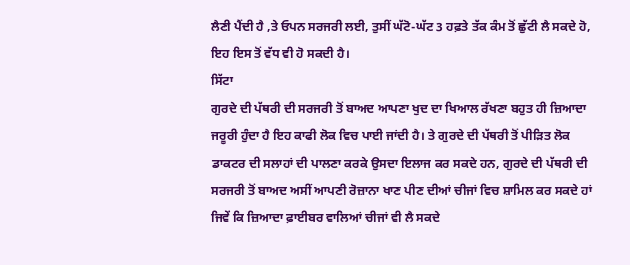ਲੈਣੀ ਪੈਂਦੀ ਹੈ ,ਤੇ ਓਪਨ ਸਰਜਰੀ ਲਈ, ਤੁਸੀਂ ਘੱਟੋ-ਘੱਟ 3 ਹਫ਼ਤੇ ਤੱਕ ਕੰਮ ਤੋਂ ਛੁੱਟੀ ਲੈ ਸਕਦੇ ਹੋ, ਇਹ ਇਸ ਤੋਂ ਵੱਧ ਵੀ ਹੋ ਸਕਦੀ ਹੈ।
ਸਿੱਟਾ
ਗੁਰਦੇ ਦੀ ਪੱਥਰੀ ਦੀ ਸਰਜਰੀ ਤੋਂ ਬਾਅਦ ਆਪਣਾ ਖੁਦ ਦਾ ਖਿਆਲ ਰੱਖਣਾ ਬਹੁਤ ਹੀ ਜ਼ਿਆਦਾ ਜਰੂਰੀ ਹੁੰਦਾ ਹੈ ਇਹ ਕਾਫੀ ਲੋਕ ਵਿਚ ਪਾਈ ਜਾਂਦੀ ਹੈ। ਤੇ ਗੁਰਦੇ ਦੀ ਪੱਥਰੀ ਤੋਂ ਪੀੜਿਤ ਲੋਕ ਡਾਕਟਰ ਦੀ ਸਲਾਹਾਂ ਦੀ ਪਾਲਣਾ ਕਰਕੇ ਉਸਦਾ ਇਲਾਜ ਕਰ ਸਕਦੇ ਹਨ, ਗੁਰਦੇ ਦੀ ਪੱਥਰੀ ਦੀ ਸਰਜਰੀ ਤੋਂ ਬਾਅਦ ਅਸੀਂ ਆਪਣੀ ਰੋਜ਼ਾਨਾ ਖਾਣ ਪੀਣ ਦੀਆਂ ਚੀਜਾਂ ਵਿਚ ਸ਼ਾਮਿਲ ਕਰ ਸਕਦੇ ਹਾਂ ਜਿਵੇਂ ਕਿ ਜ਼ਿਆਦਾ ਫ਼ਾਈਬਰ ਵਾਲਿਆਂ ਚੀਜਾਂ ਵੀ ਲੈ ਸਕਦੇ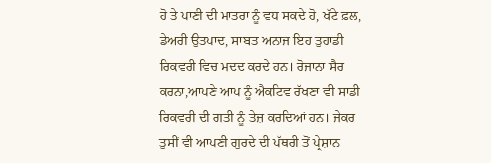ਹੋ ਤੇ ਪਾਣੀ ਦੀ ਮਾਤਰਾ ਨੂੰ ਵਧ ਸਕਦੇ ਹੋ, ਖੱਟੇ ਫ਼ਲ, ਡੇਅਰੀ ਉਤਪਾਦ, ਸਾਬਤ ਅਨਾਜ ਇਹ ਤੁਹਾਡੀ ਰਿਕਵਰੀ ਵਿਚ ਮਦਦ ਕਰਦੇ ਹਨ। ਰੋਜਾਨਾ ਸੈਰ ਕਰਨਾ,ਆਪਣੇ ਆਪ ਨੂੰ ਐਕਟਿਵ ਰੱਖਣਾ ਵੀ ਸਾਡੀ ਰਿਕਵਰੀ ਦੀ ਗਤੀ ਨੂੰ ਤੇਜ਼ ਕਰਦਿਆਂ ਹਨ। ਜੇਕਰ ਤੁਸੀਂ ਵੀ ਆਪਣੀ ਗੁਰਦੇ ਦੀ ਪੱਥਰੀ ਤੋਂ ਪ੍ਰੇਸ਼ਾਨ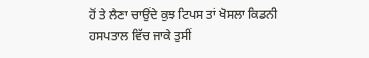ਹੋਂ ਤੇ ਲੈਣਾ ਚਾਉਂਦੇ ਕੁਝ ਟਿਪਸ ਤਾਂ ਖੋਸਲਾ ਕਿਡਨੀ ਹਸਪਤਾਲ ਵਿੱਚ ਜਾਕੇ ਤੁਸੀਂ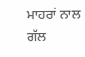ਮਾਹਰਾਂ ਨਾਲ ਗੱਲ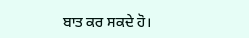ਬਾਤ ਕਰ ਸਕਦੇ ਹੋ।